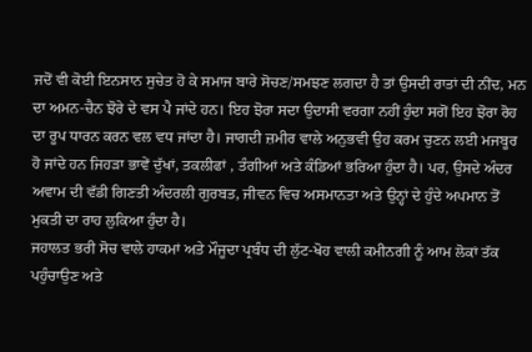ਜਦੋਂ ਵੀ ਕੋਈ ਇਨਸਾਨ ਸੁਚੇਤ ਹੋ ਕੇ ਸਮਾਜ ਬਾਰੇ ਸੋਚਣ/ਸਮਝਣ ਲਗਦਾ ਹੈ ਤਾਂ ਉਸਦੀ ਰਾਤਾਂ ਦੀ ਨੀਂਦ, ਮਨ ਦਾ ਅਮਨ-ਚੈਨ ਝੋਰੇ ਦੇ ਵਸ ਪੈ ਜਾਂਦੇ ਹਨ। ਇਹ ਝੋਰਾ ਸਦਾ ਉਦਾਸੀ ਵਰਗਾ ਨਹੀਂ ਹੁੰਦਾ ਸਗੋਂ ਇਹ ਝੋਰਾ ਰੋਹ ਦਾ ਰੂਪ ਧਾਰਨ ਕਰਨ ਵਲ ਵਧ ਜਾਂਦਾ ਹੈ। ਜਾਗਦੀ ਜ਼ਮੀਰ ਵਾਲੇ ਅਨੁਭਵੀ ਉਹ ਕਰਮ ਚੁਣਨ ਲਈ ਮਜਬੂਰ ਹੋ ਜਾਂਦੇ ਹਨ ਜਿਹੜਾ ਭਾਵੇਂ ਦੁੱਖਾਂ, ਤਕਲੀਫਾਂ , ਤੰਗੀਆਂ ਅਤੇ ਕੰਡਿਆਂ ਭਰਿਆ ਹੁੰਦਾ ਹੈ। ਪਰ, ਉਸਦੇ ਅੰਦਰ ਅਵਾਮ ਦੀ ਵੱਡੀ ਗਿਣਤੀ ਅੰਦਰਲੀ ਗੁਰਬਤ, ਜੀਵਨ ਵਿਚ ਅਸਮਾਨਤਾ ਅਤੇ ਉਨ੍ਹਾਂ ਦੇ ਹੁੰਦੇ ਅਪਮਾਨ ਤੋਂ ਮੁਕਤੀ ਦਾ ਰਾਹ ਲੁਕਿਆ ਹੁੰਦਾ ਹੈ।
ਜਹਾਲਤ ਭਰੀ ਸੋਚ ਵਾਲੇ ਹਾਕਮਾਂ ਅਤੇ ਮੌਜੂਦਾ ਪ੍ਰਬੰਧ ਦੀ ਲੁੱਟ-ਖੋਹ ਵਾਲੀ ਕਮੀਨਗੀ ਨੂੰ ਆਮ ਲੋਕਾਂ ਤੱਕ ਪਹੁੰਚਾਉਣ ਅਤੇ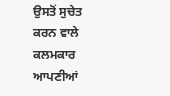ਉਸਤੋਂ ਸੁਚੇਤ ਕਰਨ ਵਾਲੇ ਕਲਮਕਾਰ ਆਪਣੀਆਂ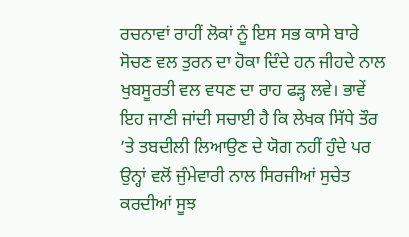ਰਚਨਾਵਾਂ ਰਾਹੀਂ ਲੋਕਾਂ ਨੂੰ ਇਸ ਸਭ ਕਾਸੇ ਬਾਰੇ ਸੋਚਣ ਵਲ ਤੁਰਨ ਦਾ ਹੋਕਾ ਦਿੰਦੇ ਹਨ ਜੀਹਦੇ ਨਾਲ ਖੁਬਸੂਰਤੀ ਵਲ ਵਧਣ ਦਾ ਰਾਹ ਫੜ੍ਹ ਲਵੇ। ਭਾਵੇਂ ਇਹ ਜਾਣੀ ਜਾਂਦੀ ਸਚਾਈ ਹੈ ਕਿ ਲੇਖਕ ਸਿੱਧੇ ਤੌਰ ’ਤੇ ਤਬਦੀਲੀ ਲਿਆਉਣ ਦੇ ਯੋਗ ਨਹੀਂ ਹੁੰਦੇ ਪਰ ਉਨ੍ਹਾਂ ਵਲੋਂ ਜੁੰਮੇਵਾਰੀ ਨਾਲ ਸਿਰਜੀਆਂ ਸੁਚੇਤ ਕਰਦੀਆਂ ਸੂਝ